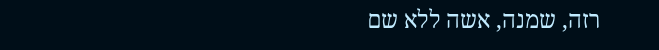רזה, שמנה, אשה ללא שם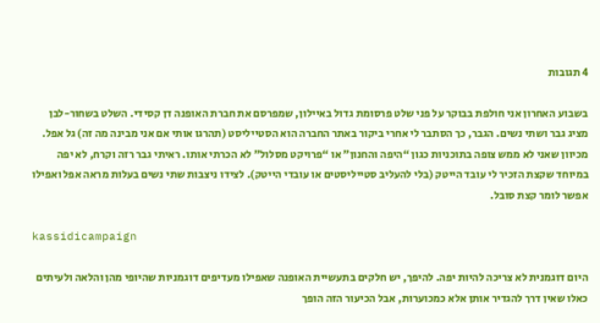4 תגובות

בשבוע האחרון אני חולפת בבוקר על פני שלט פרסומת גדול באיילון, שמפרסם את חברת האופנה דן קסידי. השלט בשחור-לבן מציג גבר ושתי נשים. הגבר, כך הסתבר לי אחרי ביקור באתר החברה הוא הסטייליסט (תהרגו אותי אם אני מבינה מה זה) גל אפל. מכיוון שאני לא ממש צופה בתוכניות כגון “היפה והחנון” או “פרויקט מסלול” לא הכרתי אותו. ראיתי גבר רזה וקרח, לא יפה במיוחד שקצת הזכיר לי עובד הייטק (בלי להעליב סטייליסטים או עובדי הייטק). לצידו ניצבות שתי נשים בעלות מראה אפל ואפילו אפשר לומר קצת סובל.

kassidicampaign

היום דוגמנית לא צריכה להיות יפה. להיפך, יש חלקים בתעשיית האופנה שאפילו מעדיפים דוגמניות שהיופי מהן והלאה ולעיתים כאלו שאין דרך להגדיר אותן אלא כמכוערות, אבל הכיעור הזה הופך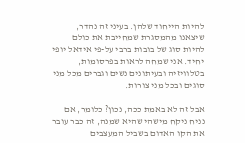להיות הייחוד שלהן. בעיני זה נהדר, שיצאנו מהמסגרת שמחייבת את כולם להיות סוג של בובות ברבי על-פי אידאל יופי יחיד. אני שמחה לראות בפרסומות, בטלוויזיה ובעיתונים נשים וגברים מכל מני סוגים ובכל מני צורות.

אבל זה לא באמת ככה, נכון? כלומר, אם נניח ניקח מישהי שהיא שמנה, זה כבר עובר את הקו האדום בשביל המעצבים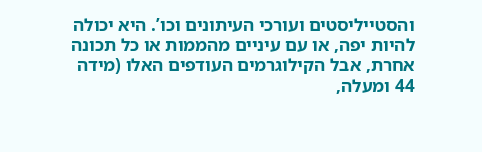והסטייליסטים ועורכי העיתונים וכו’. היא יכולה להיות יפה, או עם עיניים מהממות או כל תכונה אחרת, אבל הקילוגרמים העודפים האלו (מידה 44 ומעלה,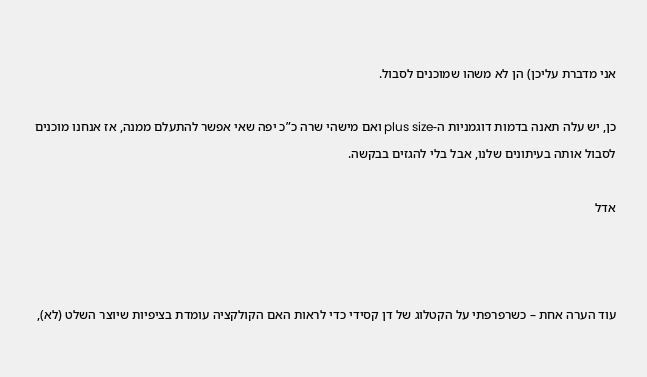אני מדברת עליכן) הן לא משהו שמוכנים לסבול.

כן, יש עלה תאנה בדמות דוגמניות ה-plus size ואם מישהי שרה כ”כ יפה שאי אפשר להתעלם ממנה, אז אנחנו מוכנים לסבול אותה בעיתונים שלנו, אבל בלי להגזים בבקשה.

אדל



עוד הערה אחת – כשרפרפתי על הקטלוג של דן קסידי כדי לראות האם הקולקציה עומדת בציפיות שיוצר השלט (לא),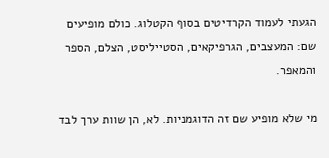הגעתי לעמוד הקרדיטים בסוף הקטלוג. כולם מופיעים שם: המעצבים, הגרפיקאים, הסטייליסט, הצלם, הספר והמאפר.

מי שלא מופיע שם זה הדוגמניות. לא, הן שוות ערך לבד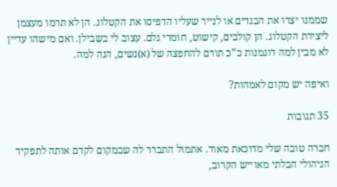שממנו יצרו את הבגדים או לנייר שעליו הדפיסו את הקטלוג. הן לא תרמו מעצמן ליצירת הקטלוג. הן קולבים, קישוט, חומרי גלם. עצוב לי בשבילן. ואם מישהו עדיין לא מבין למה דוגמנות כ”כ תורם להחפצה של (א)נשים, הנה למה.

ואיפה יש מקום לאמהות?

35 תגובות

חברה טובה שלי מדוכאת מאוד. אתמול התברר לה שבמקום לקדם אותה לתפקיד הניהולי הבלתי מאוייש הקרוב,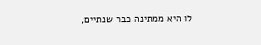לו היא ממתינה כבר שנתיים,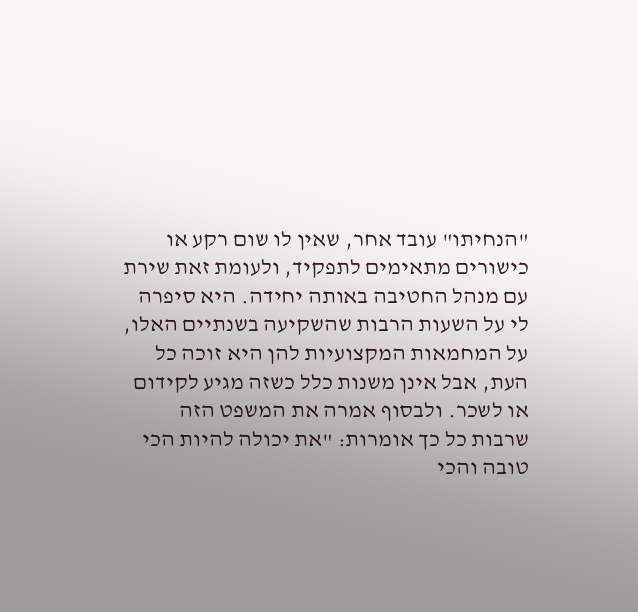"הנחיתו" עובד אחר, שאין לו שום רקע או כישורים מתאימים לתפקיד, ולעומת זאת שירת עם מנהל החטיבה באותה יחידה. היא סיפרה לי על השעות הרבות שהשקיעה בשנתיים האלו, על המחמאות המקצועיות להן היא זוכה כל העת, אבל אינן משנות כלל כשזה מגיע לקידום או לשכר. ולבסוף אמרה את המשפט הזה שרבות כל כך אומרות: "את יכולה להיות הכי טובה והכי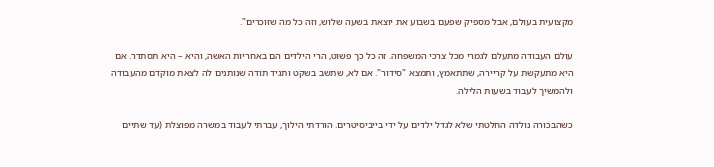מקצועית בעולם, אבל מספיק שפעם בשבוע את יוצאת בשעה שלוש, וזה כל מה שזוכרים".

עולם העבודה מתעלם לגמרי מכל צרכי המשפחה. זה כל כך פשוט, הרי הילדים הם באחריות האשה, והיא – היא תסתדר. אם היא מתעקשת על קריירה, שתתאמץ, ותמצא "סידור". אם לא, שתשב בשקט ותגיד תודה שנותנים לה לצאת מוקדם מהעבודה ולהמשיך לעבוד בשעות הלילה.

כשהבכורה נולדה החלטתי שלא לגדל ילדים על ידי בייביסיטרים. הורדתי הילוך, עברתי לעבוד במשרה מפוצלת (עד שתיים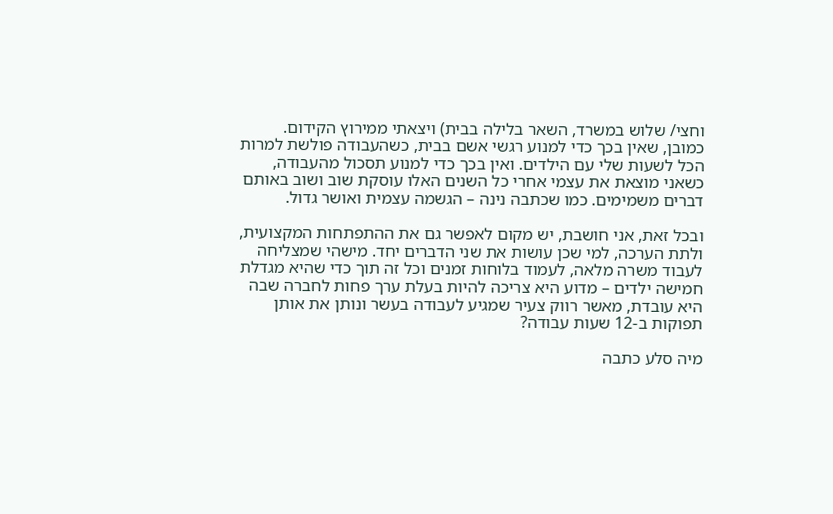וחצי/ שלוש במשרד, השאר בלילה בבית) ויצאתי ממירוץ הקידום. כמובן, שאין בכך כדי למנוע רגשי אשם בבית, כשהעבודה פולשת למרות הכל לשעות שלי עם הילדים. ואין בכך כדי למנוע תסכול מהעבודה, כשאני מוצאת את עצמי אחרי כל השנים האלו עוסקת שוב ושוב באותם דברים משמימים. כמו שכתבה נינה – הגשמה עצמית ואושר גדול.

ובכל זאת, אני חושבת, יש מקום לאפשר גם את ההתפתחות המקצועית, ולתת הערכה, למי שכן עושות את שני הדברים יחד. מישהי שמצליחה לעבוד משרה מלאה, לעמוד בלוחות זמנים וכל זה תוך כדי שהיא מגדלת חמישה ילדים – מדוע היא צריכה להיות בעלת ערך פחות לחברה שבה היא עובדת, מאשר רווק צעיר שמגיע לעבודה בעשר ונותן את אותן תפוקות ב-12 שעות עבודה?

מיה סלע כתבה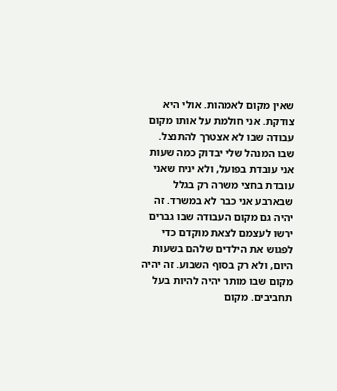שאין מקום לאמהות. אולי היא צודקת. אני חולמת על אותו מקום עבודה שבו לא אצטרך להתנצל. שבו המנהל שלי יבדוק כמה שעות אני עובדת בפועל, ולא יניח שאני עובדת בחצי משרה רק בגלל שבארבע אני כבר לא במשרד. זה יהיה גם מקום העבודה שבו גברים ירשו לעצמם לצאת מוקדם כדי לפגוש את הילדים שלהם בשעות היום, ולא רק בסוף השבוע. זה יהיה מקום שבו מותר יהיה להיות בעל תחביבים. מקום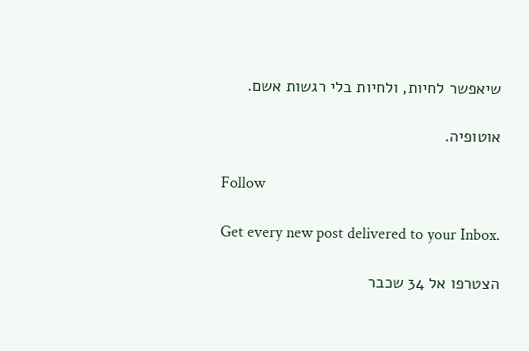שיאפשר לחיות, ולחיות בלי רגשות אשם.

אוטופיה.

Follow

Get every new post delivered to your Inbox.

הצטרפו אל 34 שכבר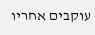עוקבים אחריו